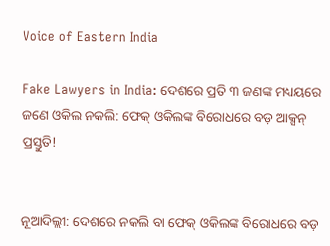Voice of Eastern India

Fake Lawyers in India: ଦେଶରେ ପ୍ରତି ୩ ଜଣଙ୍କ ମଧ୍ୟୟରେ ଜଣେ ଓକିଲ ନକଲି: ଫେକ୍ ଓକିଲଙ୍କ ବିରୋଧରେ ବଡ଼ ଆକ୍ସନ୍ ପ୍ରସ୍ତୁତି!


ନୂଆଦିଲ୍ଲୀ: ଦେଶରେ ନକଲି ବା ଫେକ୍ ଓକିଲଙ୍କ ବିରୋଧରେ ବଡ଼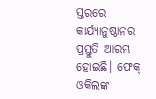ସ୍ତରରେ କାର୍ଯ୍ୟାନୁଷ୍ଠାନର ପ୍ରସ୍ତୁତି ଆରମ୍ଭ ହୋଇଛି। ଫେକ୍ ଓକିଲଙ୍କ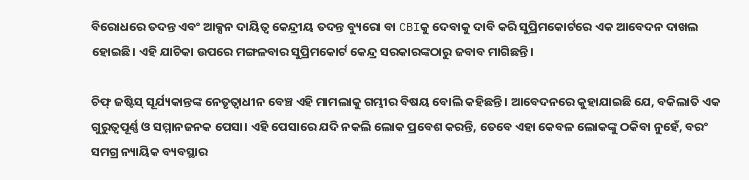ବିରୋଧରେ ତଦନ୍ତ ଏବଂ ଆକ୍ସନ ଦାୟିତ୍ୱ କେନ୍ଦ୍ରୀୟ ତଦନ୍ତ ବ୍ୟୁରୋ ବା CBIକୁ ଦେବାକୁ ଦାବି କରି ସୁପ୍ରିମକୋର୍ଟରେ ଏକ ଆବେଦନ ଦାଖଲ ହୋଇଛି। ଏହି ଯାଚିକା ଉପରେ ମଙ୍ଗଳବାର ସୁପ୍ରିମକୋର୍ଟ କେନ୍ଦ୍ର ସରକାରଙ୍କଠାରୁ ଜବାବ ମାଗିଛନ୍ତି।

ଚିଫ୍ ଜଷ୍ଟିସ୍ ସୂର୍ଯ୍ୟକାନ୍ତଙ୍କ ନେତୃତ୍ୱାଧୀନ ବେଞ୍ଚ ଏହି ମାମଲାକୁ ଗମ୍ଭୀର ବିଷୟ ବୋଲି କହିଛନ୍ତି। ଆବେଦନରେ କୁହାଯାଇଛି ଯେ, ବକିଲାତି ଏକ ଗୁରୁତ୍ୱପୂର୍ଣ୍ଣ ଓ ସମ୍ମାନଜନକ ପେସା। ଏହି ପେସାରେ ଯଦି ନକଲି ଲୋକ ପ୍ରବେଶ କରନ୍ତି, ତେବେ ଏହା କେବଳ ଲୋକଙ୍କୁ ଠକିବା ନୁହେଁ, ବରଂ ସମଗ୍ର ନ୍ୟାୟିକ ବ୍ୟବସ୍ଥାର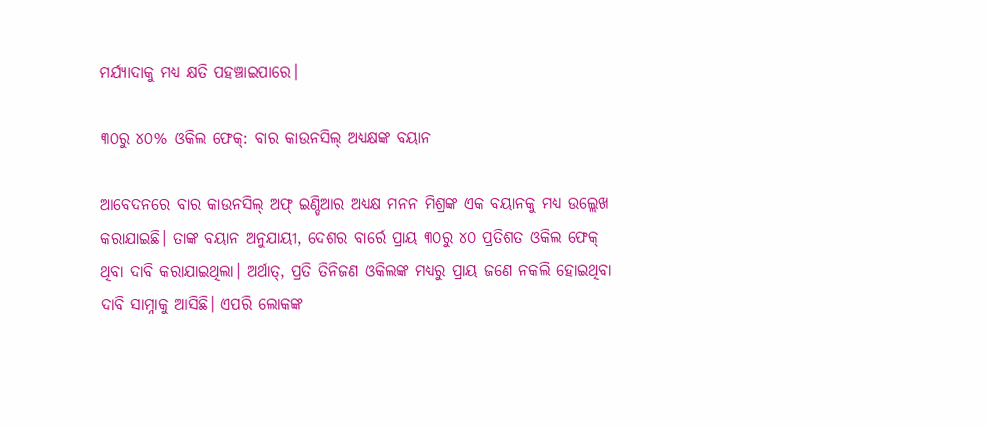ମର୍ଯ୍ୟାଦାକୁ ମଧ୍ୟ କ୍ଷତି ପହଞ୍ଚାଇପାରେ।

୩୦ରୁ ୪୦% ଓକିଲ ଫେକ୍: ବାର କାଉନସିଲ୍ ଅଧ୍ୟକ୍ଷଙ୍କ ବୟାନ

ଆବେଦନରେ ବାର କାଉନସିଲ୍ ଅଫ୍ ଇଣ୍ଡିଆର ଅଧ୍ୟକ୍ଷ ମନନ ମିଶ୍ରଙ୍କ ଏକ ବୟାନକୁ ମଧ୍ୟ ଉଲ୍ଲେଖ କରାଯାଇଛି। ତାଙ୍କ ବୟାନ ଅନୁଯାୟୀ, ଦେଶର ବାର୍ରେ ପ୍ରାୟ ୩୦ରୁ ୪୦ ପ୍ରତିଶତ ଓକିଲ ଫେକ୍ ଥିବା ଦାବି କରାଯାଇଥିଲା। ଅର୍ଥାତ୍, ପ୍ରତି ତିନିଜଣ ଓକିଲଙ୍କ ମଧ୍ୟରୁ ପ୍ରାୟ ଜଣେ ନକଲି ହୋଇଥିବା ଦାବି ସାମ୍ନାକୁ ଆସିଛି। ଏପରି ଲୋକଙ୍କ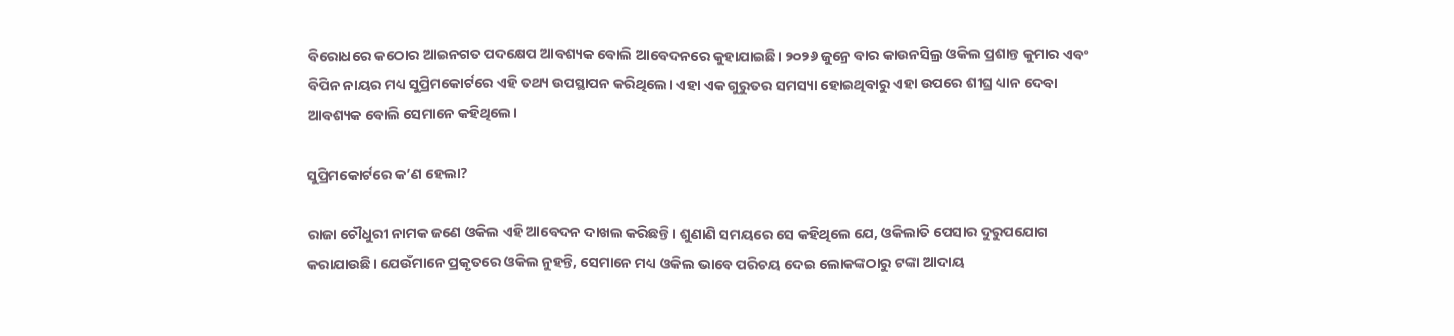ବିରୋଧରେ କଠୋର ଆଇନଗତ ପଦକ୍ଷେପ ଆବଶ୍ୟକ ବୋଲି ଆବେଦନରେ କୁହାଯାଇଛି। ୨୦୨୬ ଜୁନ୍ରେ ବାର କାଉନସିଲ୍ର ଓକିଲ ପ୍ରଶାନ୍ତ କୁମାର ଏବଂ ବିପିନ ନାୟର ମଧ୍ୟ ସୁପ୍ରିମକୋର୍ଟରେ ଏହି ତଥ୍ୟ ଉପସ୍ଥାପନ କରିଥିଲେ। ଏହା ଏକ ଗୁରୁତର ସମସ୍ୟା ହୋଇଥିବାରୁ ଏହା ଉପରେ ଶୀଘ୍ର ଧ୍ୟାନ ଦେବା ଆବଶ୍ୟକ ବୋଲି ସେମାନେ କହିଥିଲେ।

ସୁପ୍ରିମକୋର୍ଟରେ କ’ଣ ହେଲା?

ରାଜା ଚୌଧୁରୀ ନାମକ ଜଣେ ଓକିଲ ଏହି ଆବେଦନ ଦାଖଲ କରିଛନ୍ତି। ଶୁଣାଣି ସମୟରେ ସେ କହିଥିଲେ ଯେ, ଓକିଲାତି ପେସାର ଦୁରୁପଯୋଗ କରାଯାଉଛି। ଯେଉଁମାନେ ପ୍ରକୃତରେ ଓକିଲ ନୁହନ୍ତି, ସେମାନେ ମଧ୍ୟ ଓକିଲ ଭାବେ ପରିଚୟ ଦେଇ ଲୋକଙ୍କଠାରୁ ଟଙ୍କା ଆଦାୟ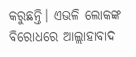କରୁଛନ୍ତି। ଏଭଳି ଲୋକଙ୍କ ବିରୋଧରେ ଆଲ୍ଲାହାବାଦ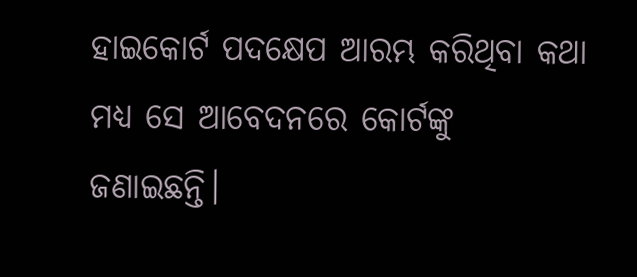ହାଇକୋର୍ଟ ପଦକ୍ଷେପ ଆରମ୍ଭ କରିଥିବା କଥା ମଧ୍ୟ ସେ ଆବେଦନରେ କୋର୍ଟଙ୍କୁ ଜଣାଇଛନ୍ତି।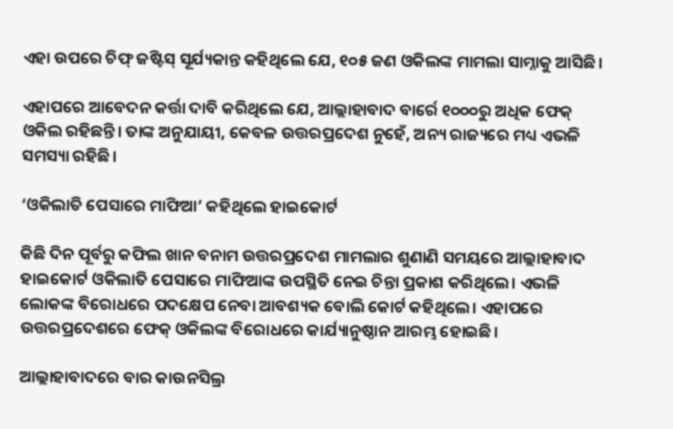ଏହା ଉପରେ ଚିଫ୍ ଜଷ୍ଟିସ୍ ସୂର୍ଯ୍ୟକାନ୍ତ କହିଥିଲେ ଯେ, ୧୦୫ ଜଣ ଓକିଲଙ୍କ ମାମଲା ସାମ୍ନାକୁ ଆସିଛି।

ଏହାପରେ ଆବେଦନ କର୍ତ୍ତା ଦାବି କରିଥିଲେ ଯେ, ଆଲ୍ଲାହାବାଦ ବାର୍ରେ ୧୦୦୦ରୁ ଅଧିକ ଫେକ୍ ଓକିଲ ରହିଛନ୍ତି। ତାଙ୍କ ଅନୁଯାୟୀ, କେବଳ ଉତ୍ତରପ୍ରଦେଶ ନୁହେଁ, ଅନ୍ୟ ରାଜ୍ୟରେ ମଧ୍ୟ ଏଭଳି ସମସ୍ୟା ରହିଛି।

‘ଓକିଲାତି ପେସାରେ ମାଫିଆ’ କହିଥିଲେ ହାଇକୋର୍ଟ

କିଛି ଦିନ ପୂର୍ବରୁ କଫିଲ ଖାନ ବନାମ ଉତ୍ତରପ୍ରଦେଶ ମାମଲାର ଶୁଣାଣି ସମୟରେ ଆଲ୍ଲାହାବାଦ ହାଇକୋର୍ଟ ଓକିଲାତି ପେସାରେ ମାଫିଆଙ୍କ ଉପସ୍ଥିତି ନେଇ ଚିନ୍ତା ପ୍ରକାଶ କରିଥିଲେ। ଏଭଳି ଲୋକଙ୍କ ବିରୋଧରେ ପଦକ୍ଷେପ ନେବା ଆବଶ୍ୟକ ବୋଲି କୋର୍ଟ କହିଥିଲେ। ଏହାପରେ ଉତ୍ତରପ୍ରଦେଶରେ ଫେକ୍ ଓକିଲଙ୍କ ବିରୋଧରେ କାର୍ଯ୍ୟାନୁଷ୍ଠାନ ଆରମ୍ଭ ହୋଇଛି।

ଆଲ୍ଲାହାବାଦରେ ବାର କାଉନସିଲ୍ର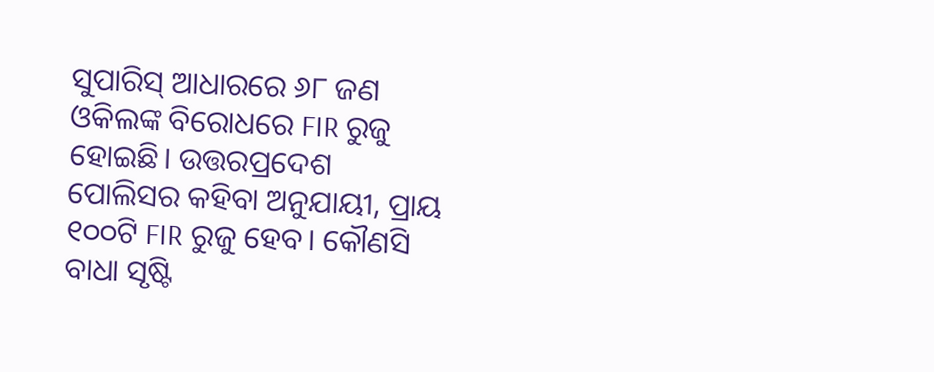ସୁପାରିସ୍ ଆଧାରରେ ୬୮ ଜଣ ଓକିଲଙ୍କ ବିରୋଧରେ FIR ରୁଜୁ ହୋଇଛି। ଉତ୍ତରପ୍ରଦେଶ ପୋଲିସର କହିବା ଅନୁଯାୟୀ, ପ୍ରାୟ ୧୦୦ଟି FIR ରୁଜୁ ହେବ। କୌଣସି ବାଧା ସୃଷ୍ଟି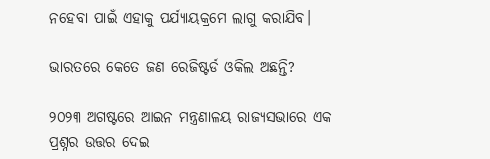ନହେବା ପାଇଁ ଏହାକୁ ପର୍ଯ୍ୟାୟକ୍ରମେ ଲାଗୁ କରାଯିବ।

ଭାରତରେ କେତେ ଜଣ ରେଜିଷ୍ଟର୍ଡ ଓକିଲ ଅଛନ୍ତି?

୨୦୨୩ ଅଗଷ୍ଟରେ ଆଇନ ମନ୍ତ୍ରଣାଳୟ ରାଜ୍ୟସଭାରେ ଏକ ପ୍ରଶ୍ନର ଉତ୍ତର ଦେଇ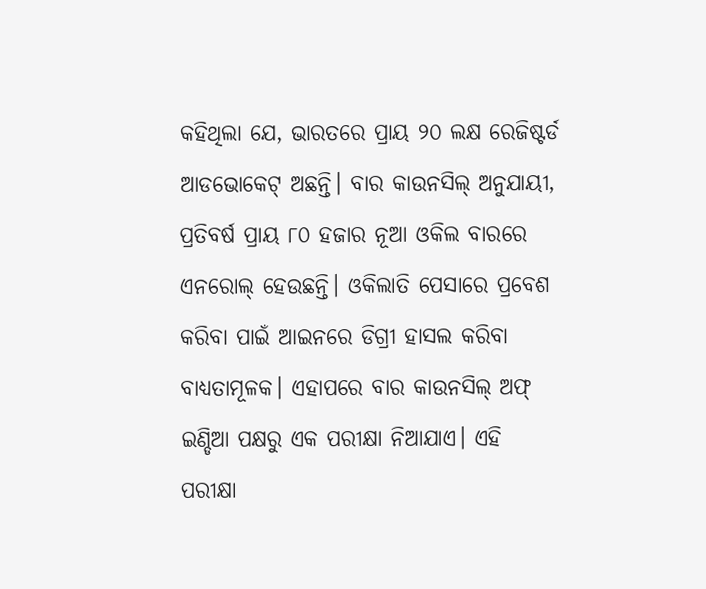କହିଥିଲା ଯେ, ଭାରତରେ ପ୍ରାୟ ୨୦ ଲକ୍ଷ ରେଜିଷ୍ଟର୍ଡ ଆଡଭୋକେଟ୍ ଅଛନ୍ତି। ବାର କାଉନସିଲ୍ ଅନୁଯାୟୀ, ପ୍ରତିବର୍ଷ ପ୍ରାୟ ୮୦ ହଜାର ନୂଆ ଓକିଲ ବାରରେ ଏନରୋଲ୍ ହେଉଛନ୍ତି। ଓକିଲାତି ପେସାରେ ପ୍ରବେଶ କରିବା ପାଇଁ ଆଇନରେ ଡିଗ୍ରୀ ହାସଲ କରିବା ବାଧ୍ୟତାମୂଳକ। ଏହାପରେ ବାର କାଉନସିଲ୍ ଅଫ୍ ଇଣ୍ଡିଆ ପକ୍ଷରୁ ଏକ ପରୀକ୍ଷା ନିଆଯାଏ। ଏହି ପରୀକ୍ଷା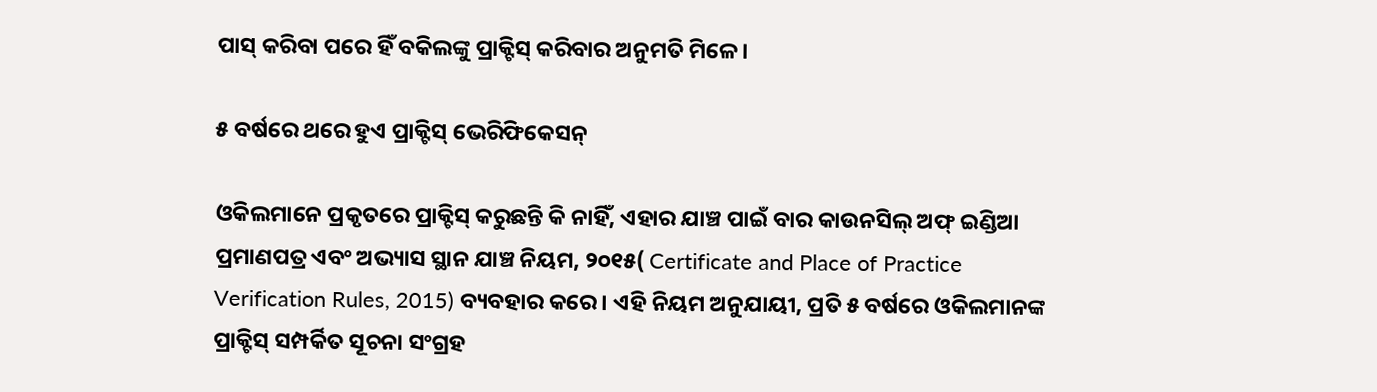ପାସ୍ କରିବା ପରେ ହିଁ ବକିଲଙ୍କୁ ପ୍ରାକ୍ଟିସ୍ କରିବାର ଅନୁମତି ମିଳେ।

୫ ବର୍ଷରେ ଥରେ ହୁଏ ପ୍ରାକ୍ଟିସ୍ ଭେରିଫିକେସନ୍

ଓକିଲମାନେ ପ୍ରକୃତରେ ପ୍ରାକ୍ଟିସ୍ କରୁଛନ୍ତି କି ନାହିଁ, ଏହାର ଯାଞ୍ଚ ପାଇଁ ବାର କାଉନସିଲ୍ ଅଫ୍ ଇଣ୍ଡିଆ ପ୍ରମାଣପତ୍ର ଏବଂ ଅଭ୍ୟାସ ସ୍ଥାନ ଯାଞ୍ଚ ନିୟମ, ୨୦୧୫( Certificate and Place of Practice Verification Rules, 2015) ବ୍ୟବହାର କରେ। ଏହି ନିୟମ ଅନୁଯାୟୀ, ପ୍ରତି ୫ ବର୍ଷରେ ଓକିଲମାନଙ୍କ ପ୍ରାକ୍ଟିସ୍ ସମ୍ପର୍କିତ ସୂଚନା ସଂଗ୍ରହ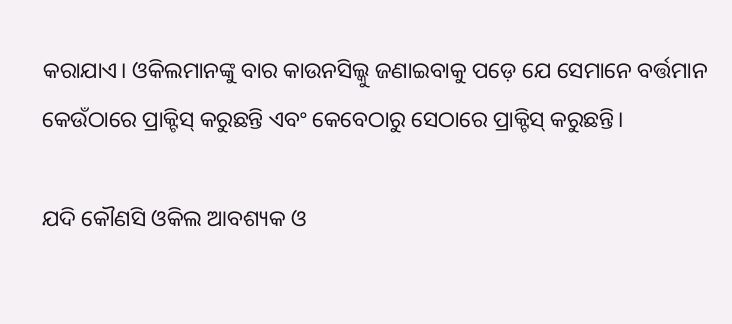କରାଯାଏ। ଓକିଲମାନଙ୍କୁ ବାର କାଉନସିଲ୍କୁ ଜଣାଇବାକୁ ପଡ଼େ ଯେ ସେମାନେ ବର୍ତ୍ତମାନ କେଉଁଠାରେ ପ୍ରାକ୍ଟିସ୍ କରୁଛନ୍ତି ଏବଂ କେବେଠାରୁ ସେଠାରେ ପ୍ରାକ୍ଟିସ୍ କରୁଛନ୍ତି।

ଯଦି କୌଣସି ଓକିଲ ଆବଶ୍ୟକ ଓ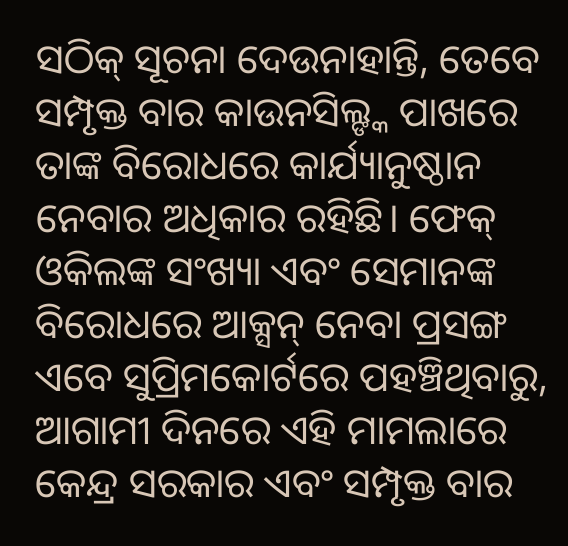ସଠିକ୍ ସୂଚନା ଦେଉନାହାନ୍ତି, ତେବେ ସମ୍ପୃକ୍ତ ବାର କାଉନସିଲ୍ଙ୍କ ପାଖରେ ତାଙ୍କ ବିରୋଧରେ କାର୍ଯ୍ୟାନୁଷ୍ଠାନ ନେବାର ଅଧିକାର ରହିଛି। ଫେକ୍ ଓକିଲଙ୍କ ସଂଖ୍ୟା ଏବଂ ସେମାନଙ୍କ ବିରୋଧରେ ଆକ୍ସନ୍ ନେବା ପ୍ରସଙ୍ଗ ଏବେ ସୁପ୍ରିମକୋର୍ଟରେ ପହଞ୍ଚିଥିବାରୁ, ଆଗାମୀ ଦିନରେ ଏହି ମାମଲାରେ କେନ୍ଦ୍ର ସରକାର ଏବଂ ସମ୍ପୃକ୍ତ ବାର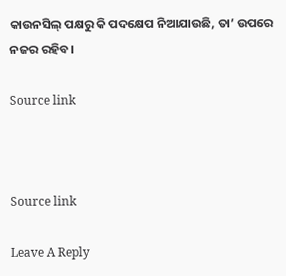କାଉନସିଲ୍ ପକ୍ଷରୁ କି ପଦକ୍ଷେପ ନିଆଯାଉଛି, ତା’ ଉପରେ ନଜର ରହିବ।

Source link



Source link

Leave A Reply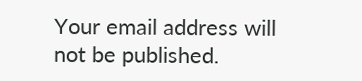Your email address will not be published.